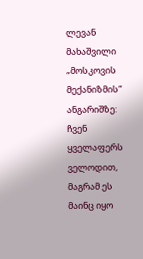ლევან მახაშვილი „მოსკოვის მექანიზმის“ ანგარიშზე: ჩვენ ყველაფერს ველოდით, მაგრამ ეს მაინც იყო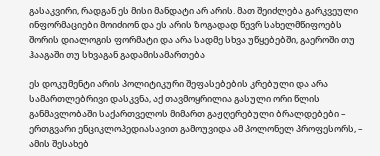გასაკვირი, რადგან ეს მისი მანდატი არ არის. მათ შეიძლება გარკვეული ინფორმაციები მოიძიონ და ეს არის ზოგადად წევრ სახელმწიფოებს შორის დიალოგის ფორმატი და არა სადმე სხვა უწყებებში, გაეროში თუ ჰააგაში თუ სხვაგან გადამისამართება

ეს დოკუმენტი არის პოლიტიკური შეფასებების კრებული და არა სამართლებრივი დასკვნა, აქ თავმოყრილია გასული ორი წლის განმავლობაში საქართველოს მიმართ გაჟღერებული ბრალდებები – ერთგვარი ენციკლოპედიასავით გამოუვიდა ამ პოლონელ პროფესორს, – ამის შესახებ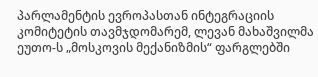პარლამენტის ევროპასთან ინტეგრაციის კომიტეტის თავმჯდომარემ, ლევან მახაშვილმა ეუთო-ს „მოსკოვის მექანიზმის“ ფარგლებში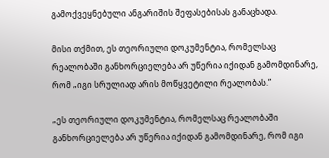გამოქვეყნებული ანგარიშის შეფასებისას განაცხადა.

მისი თქმით, ეს თეორიული დოკუმენტია, რომელსაც რეალობაში განხორციელება არ უწერია იქიდან გამომდინარე, რომ „იგი სრულიად არის მოწყვეტილი რეალობას.”

„ეს თეორიული დოკუმენტია, რომელსაც რეალობაში განხორციელება არ უწერია იქიდან გამომდინარე, რომ იგი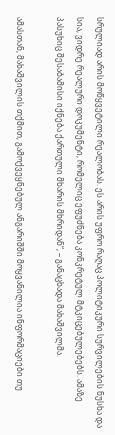სრულიად არის მოწყვეტილი რეალობას. ეს არის უფრო რაღაც პოლიტიკური სურვილების ნუსხა და სია, ვიდრე რეალური დოკუმენტი, რომელიც ეფუძნება კონკრეტულ მტკიცებულებებს. ამაზე პასუხიც შესაბამისი იქნება ქართული მხარის მხრიდან“, – განაცხადა მახაშვილმა.

ამასთან, მახაშვილის თქმით, გამოქვეყნებულ ანგარიშში მოყვანილია ინფორმაციები თუ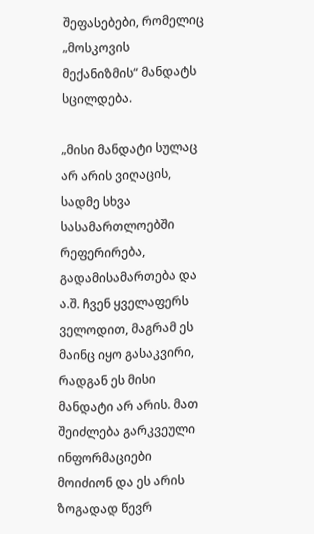შეფასებები, რომელიც „მოსკოვის მექანიზმის“ მანდატს სცილდება.

„მისი მანდატი სულაც არ არის ვიღაცის, სადმე სხვა სასამართლოებში რეფერირება, გადამისამართება და ა.შ. ჩვენ ყველაფერს ველოდით, მაგრამ ეს მაინც იყო გასაკვირი, რადგან ეს მისი მანდატი არ არის. მათ შეიძლება გარკვეული ინფორმაციები მოიძიონ და ეს არის ზოგადად წევრ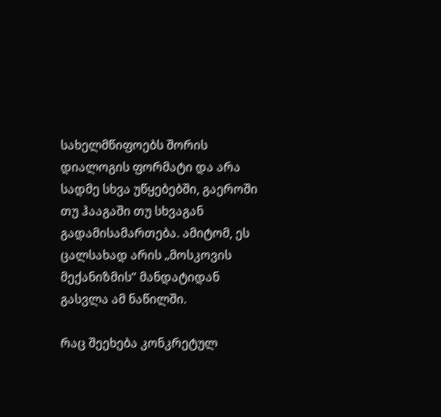სახელმწიფოებს შორის დიალოგის ფორმატი და არა სადმე სხვა უწყებებში, გაეროში თუ ჰააგაში თუ სხვაგან გადამისამართება. ამიტომ, ეს ცალსახად არის „მოსკოვის მექანიზმის” მანდატიდან გასვლა ამ ნაწილში.

რაც შეეხება კონკრეტულ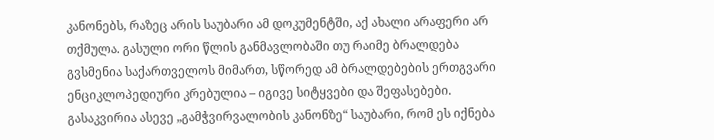კანონებს, რაზეც არის საუბარი ამ დოკუმენტში, აქ ახალი არაფერი არ თქმულა. გასული ორი წლის განმავლობაში თუ რაიმე ბრალდება გვსმენია საქართველოს მიმართ, სწორედ ამ ბრალდებების ერთგვარი ენციკლოპედიური კრებულია – იგივე სიტყვები და შეფასებები. გასაკვირია ასევე „გამჭვირვალობის კანონზე“ საუბარი, რომ ეს იქნება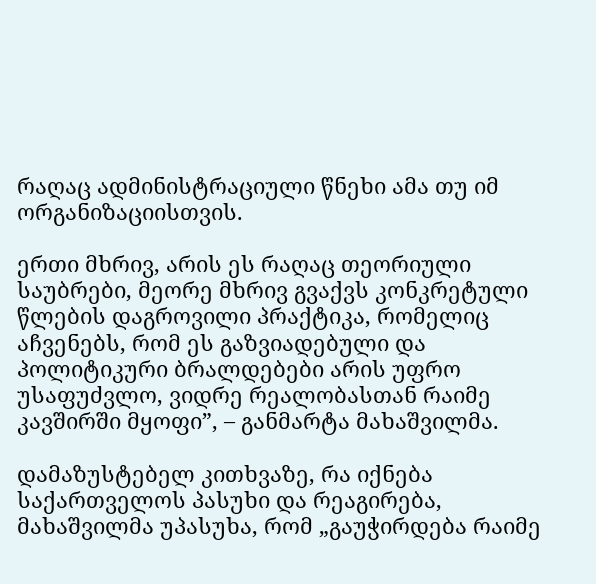რაღაც ადმინისტრაციული წნეხი ამა თუ იმ ორგანიზაციისთვის.

ერთი მხრივ, არის ეს რაღაც თეორიული საუბრები, მეორე მხრივ გვაქვს კონკრეტული წლების დაგროვილი პრაქტიკა, რომელიც აჩვენებს, რომ ეს გაზვიადებული და პოლიტიკური ბრალდებები არის უფრო უსაფუძვლო, ვიდრე რეალობასთან რაიმე კავშირში მყოფი”, – განმარტა მახაშვილმა.

დამაზუსტებელ კითხვაზე, რა იქნება საქართველოს პასუხი და რეაგირება, მახაშვილმა უპასუხა, რომ „გაუჭირდება რაიმე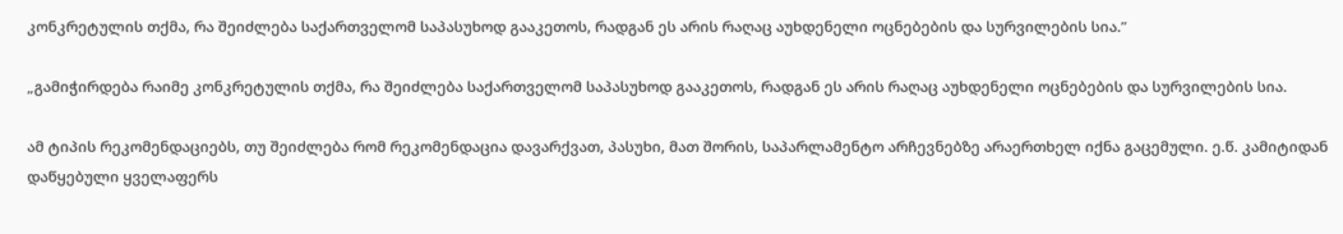კონკრეტულის თქმა, რა შეიძლება საქართველომ საპასუხოდ გააკეთოს, რადგან ეს არის რაღაც აუხდენელი ოცნებების და სურვილების სია.”

„გამიჭირდება რაიმე კონკრეტულის თქმა, რა შეიძლება საქართველომ საპასუხოდ გააკეთოს, რადგან ეს არის რაღაც აუხდენელი ოცნებების და სურვილების სია.

ამ ტიპის რეკომენდაციებს, თუ შეიძლება რომ რეკომენდაცია დავარქვათ, პასუხი, მათ შორის, საპარლამენტო არჩევნებზე არაერთხელ იქნა გაცემული. ე.წ. კამიტიდან დაწყებული ყველაფერს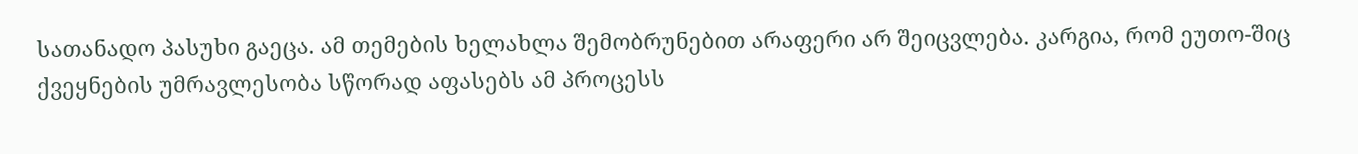სათანადო პასუხი გაეცა. ამ თემების ხელახლა შემობრუნებით არაფერი არ შეიცვლება. კარგია, რომ ეუთო-შიც ქვეყნების უმრავლესობა სწორად აფასებს ამ პროცესს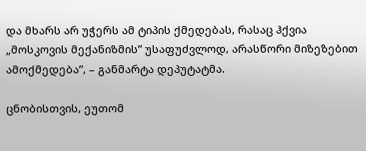და მხარს არ უჭერს ამ ტიპის ქმედებას, რასაც ჰქვია „მოსკოვის მექანიზმის” უსაფუძვლოდ, არასწორი მიზეზებით ამოქმედება”, – განმარტა დეპუტატმა.

ცნობისთვის, ეუთომ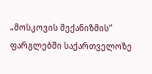„მოსკოვის მექანიზმის“ ფარგლებში საქართველოზე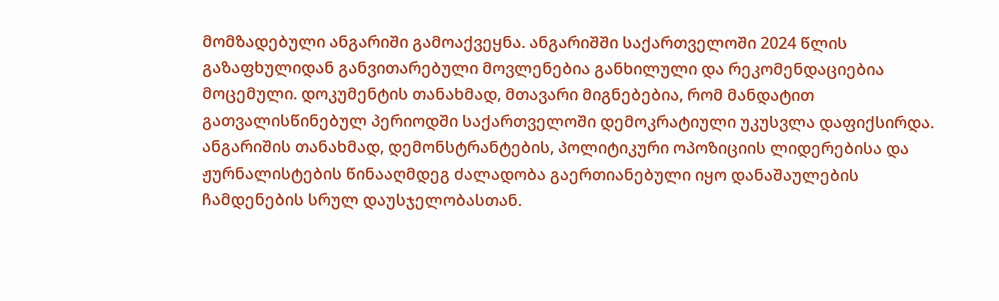მომზადებული ანგარიში გამოაქვეყნა. ანგარიშში საქართველოში 2024 წლის გაზაფხულიდან განვითარებული მოვლენებია განხილული და რეკომენდაციებია მოცემული. დოკუმენტის თანახმად, მთავარი მიგნებებია, რომ მანდატით გათვალისწინებულ პერიოდში საქართველოში დემოკრატიული უკუსვლა დაფიქსირდა. ანგარიშის თანახმად, დემონსტრანტების, პოლიტიკური ოპოზიციის ლიდერებისა და ჟურნალისტების წინააღმდეგ ძალადობა გაერთიანებული იყო დანაშაულების ჩამდენების სრულ დაუსჯელობასთან.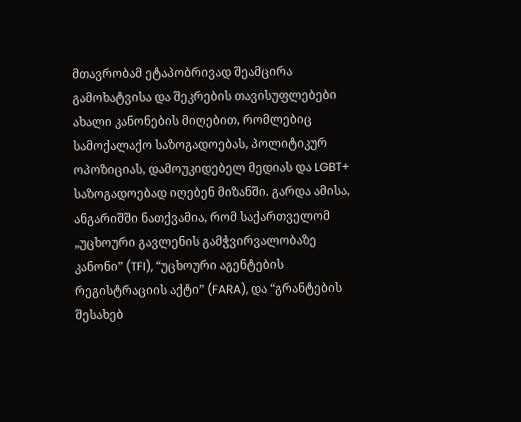მთავრობამ ეტაპობრივად შეამცირა გამოხატვისა და შეკრების თავისუფლებები ახალი კანონების მიღებით, რომლებიც სამოქალაქო საზოგადოებას, პოლიტიკურ ოპოზიციას, დამოუკიდებელ მედიას და LGBT+ საზოგადოებად იღებენ მიზანში. გარდა ამისა, ანგარიშში ნათქვამია, რომ საქართველომ „უცხოური გავლენის გამჭვირვალობაზე კანონი” (TFI), “უცხოური აგენტების რეგისტრაციის აქტი” (FARA), და “გრანტების შესახებ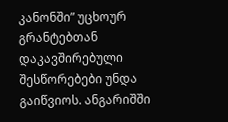კანონში” უცხოურ გრანტებთან დაკავშირებული შესწორებები უნდა გაიწვიოს. ანგარიშში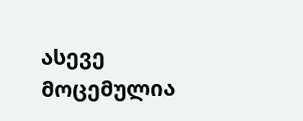ასევე მოცემულია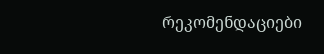რეკომენდაციები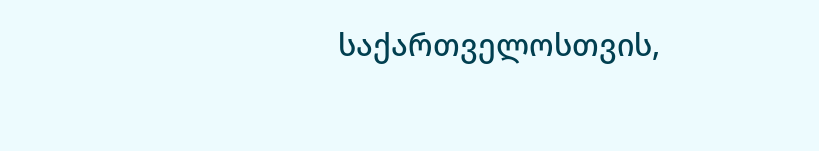საქართველოსთვის,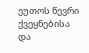ეუთოს წევრი ქვეყნებისა და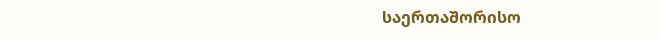საერთაშორისო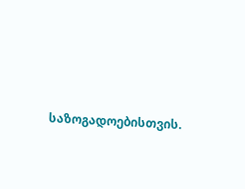საზოგადოებისთვის.